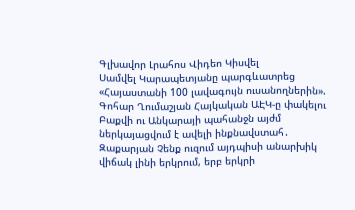Գլխավոր Լրահոս Վիդեո Կիսվել
Սամվել Կարապետյանը պարգևատրեց «Հայաստանի 100 լավագույն ուսանողներին». Գոհար Ղումաշյան Հայկական ԱԷԿ-ը փակելու Բաքվի ու Անկարայի պահանջն այժմ ներկայացվում է ավելի ինքնավստահ․ Զաքարյան Չենք ուզում այդպիսի անարխիկ վիճակ լինի երկրում, երբ երկրի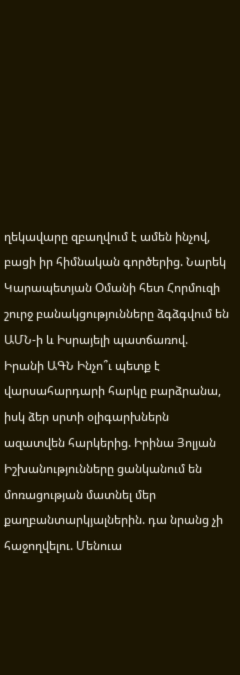ղեկավարը զբաղվում է ամեն ինչով, բացի իր հիմնական գործերից. Նարեկ Կարապետյան Օմանի հետ Հորմուզի շուրջ բանակցությունները ձգձգվում են ԱՄՆ-ի և Իսրայելի պատճառով. Իրանի ԱԳՆ Ինչո՞ւ պետք է վարսահարդարի հարկը բարձրանա, իսկ ձեր սրտի օլիգարխներն ազատվեն հարկերից. Իրինա Յոլյան Իշխանությունները ցանկանում են մոռացության մատնել մեր քաղբանտարկյալներին. դա նրանց չի հաջողվելու. Մենուա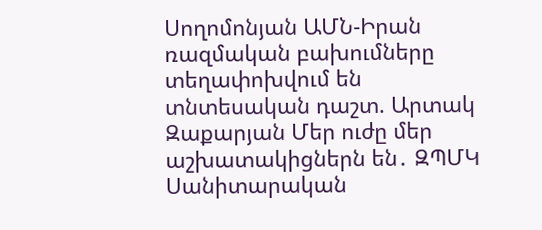Սողոմոնյան ԱՄՆ-Իրան ռազմական բախումները տեղափոխվում են տնտեսական դաշտ. Արտակ Զաքարյան Մեր ուժը մեր աշխատակիցներն են․ ԶՊՄԿ Սանիտարական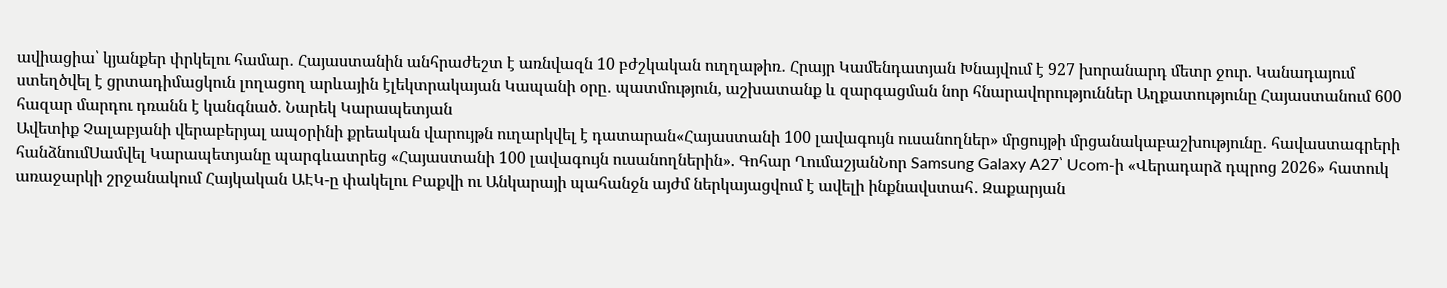ավիացիա՝ կյանքեր փրկելու համար․ Հայաստանին անհրաժեշտ է առնվազն 10 բժշկական ուղղաթիռ․ Հրայր Կամենդատյան Խնայվում է 927 խորանարդ մետր ջուր. Կանադայում ստեղծվել է ցրտադիմացկուն լողացող արևային էլեկտրակայան Կապանի օրը․ պատմություն, աշխատանք և զարգացման նոր հնարավորություններ Աղքատությունը Հայաստանում 600 հազար մարդու դռանն է կանգնած. Նարեկ Կարապետյան
Ավետիք Չալաբյանի վերաբերյալ ապօրինի քրեական վարույթն ուղարկվել է դատարան«Հայաստանի 100 լավագույն ուսանողներ» մրցույթի մրցանակաբաշխությունը․ հավաստագրերի հանձնումՍամվել Կարապետյանը պարգևատրեց «Հայաստանի 100 լավագույն ուսանողներին». Գոհար ՂումաշյանՆոր Samsung Galaxy A27՝ Ucom-ի «Վերադարձ դպրոց 2026» հատուկ առաջարկի շրջանակում Հայկական ԱԷԿ-ը փակելու Բաքվի ու Անկարայի պահանջն այժմ ներկայացվում է ավելի ինքնավստահ․ Զաքարյան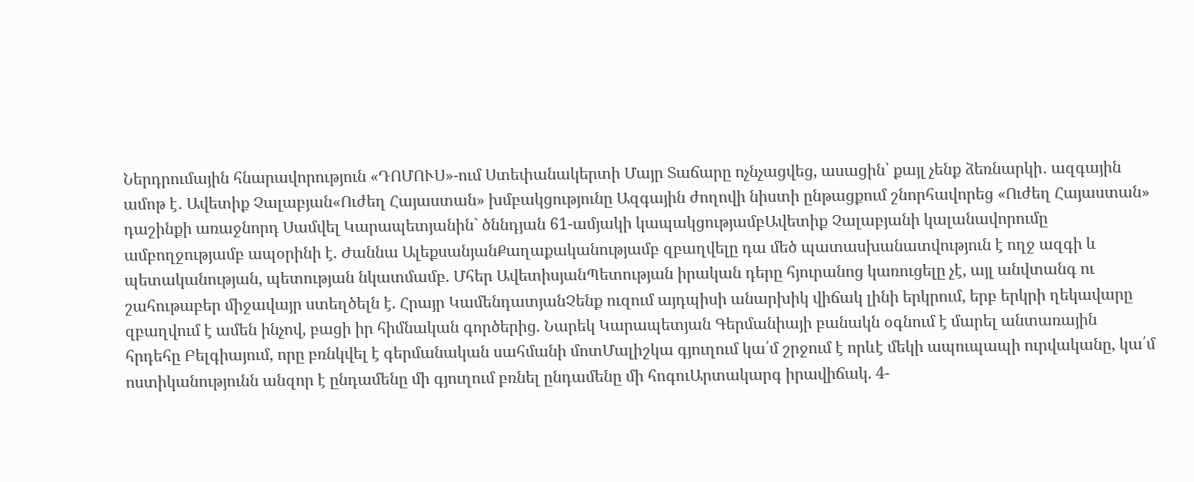Ներդրումային հնարավորություն «ԴՈՄՈՒՍ»-ում Ստեփանակերտի Մայր Տաճարը ոչնչացվեց, ասացին՝ քայլ չենք ձեռնարկի․ ազգային ամոթ է․ Ավետիք Չալաբյան«Ուժեղ Հայաստան» խմբակցությունը Ազգային ժողովի նիստի ընթացքում շնորհավորեց «Ուժեղ Հայաստան» դաշինքի առաջնորդ Սամվել Կարապետյանին` ծննդյան 61-ամյակի կապակցությամբԱվետիք Չալաբյանի կալանավորումը ամբողջությամբ ապօրինի է. Ժաննա ԱլեքսանյանՔաղաքականությամբ զբաղվելը դա մեծ պատասխանատվություն է ողջ ազգի և պետականության, պետության նկատմամբ. Մհեր ԱվետիսյանՊետության իրական դերը հյուրանոց կառուցելը չէ, այլ անվտանգ ու շահութաբեր միջավայր ստեղծելն է. Հրայր ԿամենդատյանՉենք ուզում այդպիսի անարխիկ վիճակ լինի երկրում, երբ երկրի ղեկավարը զբաղվում է ամեն ինչով, բացի իր հիմնական գործերից. Նարեկ Կարապետյան Գերմանիայի բանակն օգնում է մարել անտառային հրդեհը Բելգիայում, որը բռնկվել է գերմանական սահմանի մոտՄալիշկա գյուղում կա՛մ շրջում է որևէ մեկի ապուպապի ուրվականը, կա՛մ ոստիկանությունն անզոր է ընդամենը մի գյուղում բռնել ընդամենը մի հոգուԱրտակարգ իրավիճակ. 4-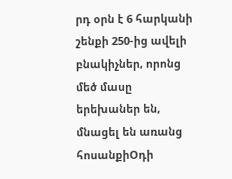րդ օրն է 6 հարկանի շենքի 250-ից ավելի բնակիչներ, որոնց մեծ մասը երեխաներ են, մնացել են առանց հոսանքիՕդի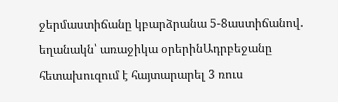ջերմաստիճանը կբարձրանա 5-8աստիճանով․ եղանակն՝ առաջիկա օրերինԱդրբեջանը հետախուզում է հայտարարել 3 ռուս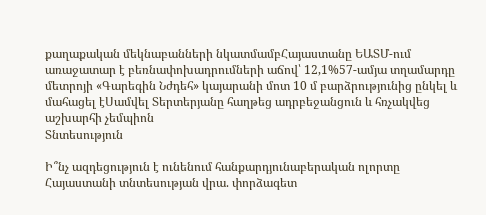քաղաքական մեկնաբանների նկատմամբՀայաստանը ԵԱՏՄ-ում առաջատար է բեռնափոխադրումների աճով՝ 12,1%57-ամյա տղամարդը մետրոյի «Գարեգին Նժդեհ» կայարանի մոտ 10 մ բարձրությունից ընկել և մահացել էՍամվել Տերտերյանը հաղթեց ադրբեջանցուն և հռչակվեց աշխարհի չեմպիոն
Տնտեսություն

Ի՞նչ ազդեցություն է ունենում հանքարդյունաբերական ոլորտը Հայաստանի տնտեսության վրա. փորձագետ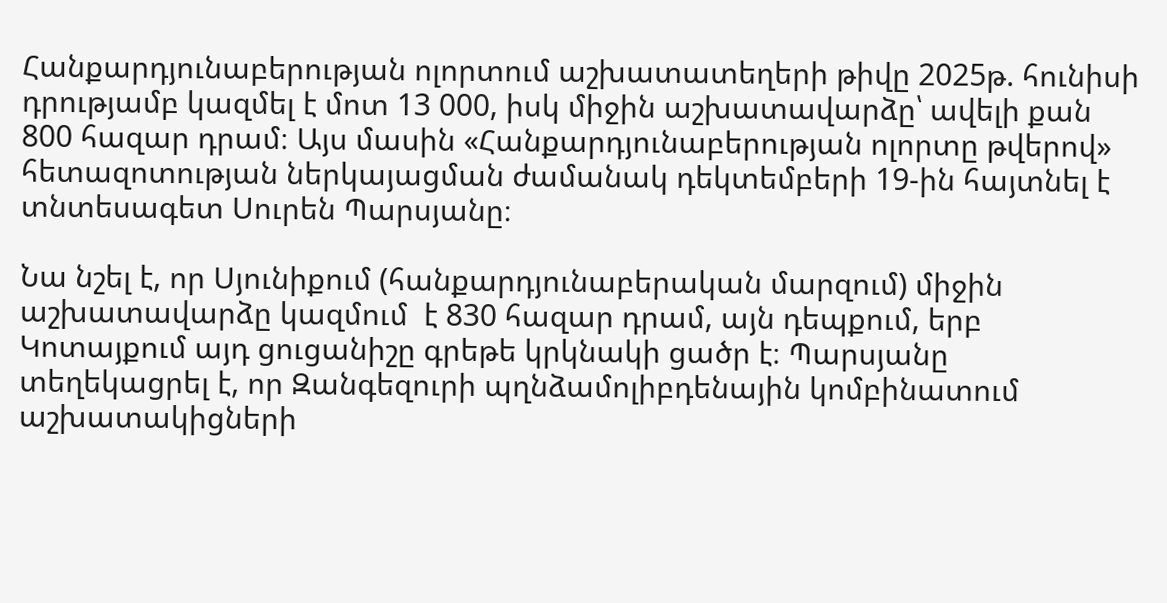Հանքարդյունաբերության ոլորտում աշխատատեղերի թիվը 2025թ. հունիսի դրությամբ կազմել է մոտ 13 000, իսկ միջին աշխատավարձը՝ ավելի քան 800 հազար դրամ։ Այս մասին «Հանքարդյունաբերության ոլորտը թվերով» հետազոտության ներկայացման ժամանակ դեկտեմբերի 19-ին հայտնել է տնտեսագետ Սուրեն Պարսյանը։

Նա նշել է, որ Սյունիքում (հանքարդյունաբերական մարզում) միջին աշխատավարձը կազմում  է 830 հազար դրամ, այն դեպքում, երբ Կոտայքում այդ ցուցանիշը գրեթե կրկնակի ցածր է։ Պարսյանը տեղեկացրել է, որ Զանգեզուրի պղնձամոլիբդենային կոմբինատում աշխատակիցների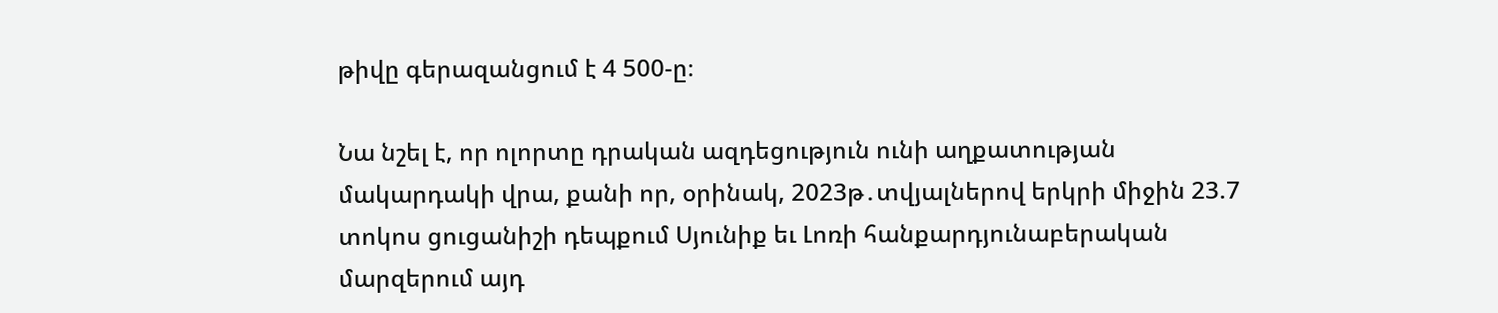թիվը գերազանցում է 4 500-ը։

Նա նշել է, որ ոլորտը դրական ազդեցություն ունի աղքատության մակարդակի վրա, քանի որ, օրինակ, 2023թ․տվյալներով երկրի միջին 23.7 տոկոս ցուցանիշի դեպքում Սյունիք եւ Լոռի հանքարդյունաբերական մարզերում այդ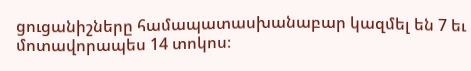ցուցանիշները համապատասխանաբար կազմել են 7 եւ մոտավորապես 14 տոկոս։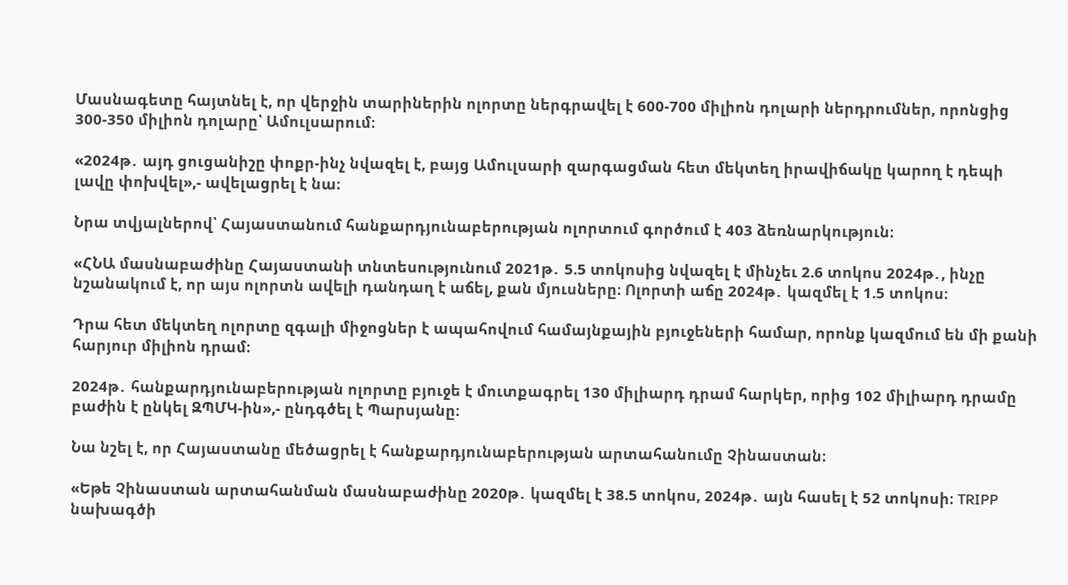Մասնագետը հայտնել է, որ վերջին տարիներին ոլորտը ներգրավել է 600-700 միլիոն դոլարի ներդրումներ, որոնցից 300-350 միլիոն դոլարը՝ Ամուլսարում։

«2024թ․ այդ ցուցանիշը փոքր-ինչ նվազել է, բայց Ամուլսարի զարգացման հետ մեկտեղ իրավիճակը կարող է դեպի լավը փոխվել»,- ավելացրել է նա։

Նրա տվյալներով՝ Հայաստանում հանքարդյունաբերության ոլորտում գործում է 403 ձեռնարկություն։

«ՀՆԱ մասնաբաժինը Հայաստանի տնտեսությունում 2021թ․ 5.5 տոկոսից նվազել է մինչեւ 2.6 տոկոս 2024թ․, ինչը նշանակում է, որ այս ոլորտն ավելի դանդաղ է աճել, քան մյուսները։ Ոլորտի աճը 2024թ․ կազմել է 1.5 տոկոս։

Դրա հետ մեկտեղ ոլորտը զգալի միջոցներ է ապահովում համայնքային բյուջեների համար, որոնք կազմում են մի քանի հարյուր միլիոն դրամ։

2024թ․ հանքարդյունաբերության ոլորտը բյուջե է մուտքագրել 130 միլիարդ դրամ հարկեր, որից 102 միլիարդ դրամը բաժին է ընկել ԶՊՄԿ-ին»,- ընդգծել է Պարսյանը։

Նա նշել է, որ Հայաստանը մեծացրել է հանքարդյունաբերության արտահանումը Չինաստան։

«Եթե Չինաստան արտահանման մասնաբաժինը 2020թ․ կազմել է 38.5 տոկոս, 2024թ․ այն հասել է 52 տոկոսի։ TRIPP նախագծի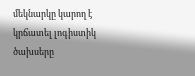մեկնարկը կարող է կրճատել լոգիստիկ ծախսերը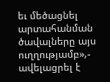եւ մեծացնել արտահանման ծավալները այս ուղղությամբ»,- ավելացրել է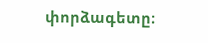փորձագետը։